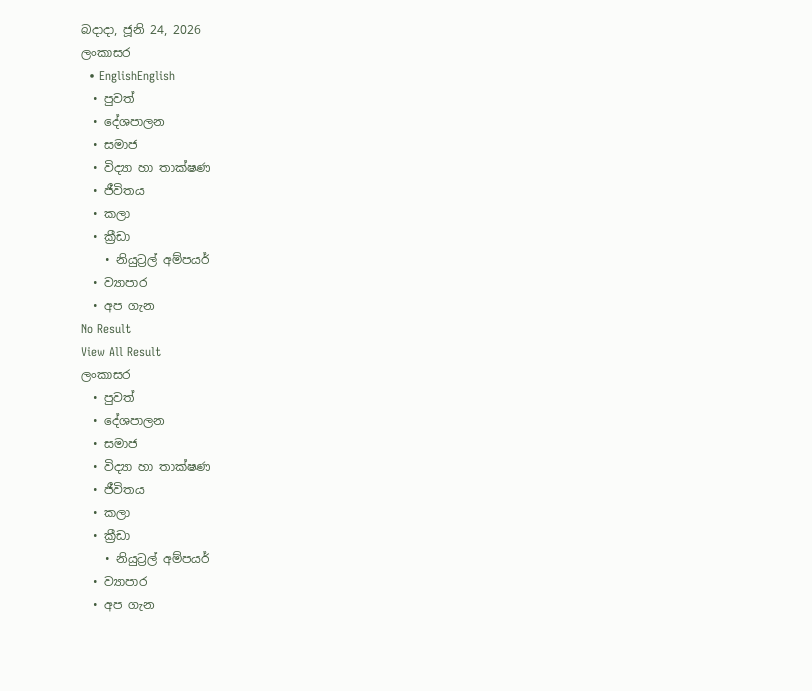බදාදා, ජූනි 24, 2026
ලංකාසර
  • EnglishEnglish
  • පුවත්
  • දේශපාලන
  • සමාජ
  • විද්‍යා හා තාක්ෂණ
  • ජීවිතය
  • කලා
  • ක්‍රීඩා
    • නියුට්‍රල් අම්පයර්
  • ව්‍යාපාර
  • අප ගැන
No Result
View All Result
ලංකාසර
  • පුවත්
  • දේශපාලන
  • සමාජ
  • විද්‍යා හා තාක්ෂණ
  • ජීවිතය
  • කලා
  • ක්‍රීඩා
    • නියුට්‍රල් අම්පයර්
  • ව්‍යාපාර
  • අප ගැන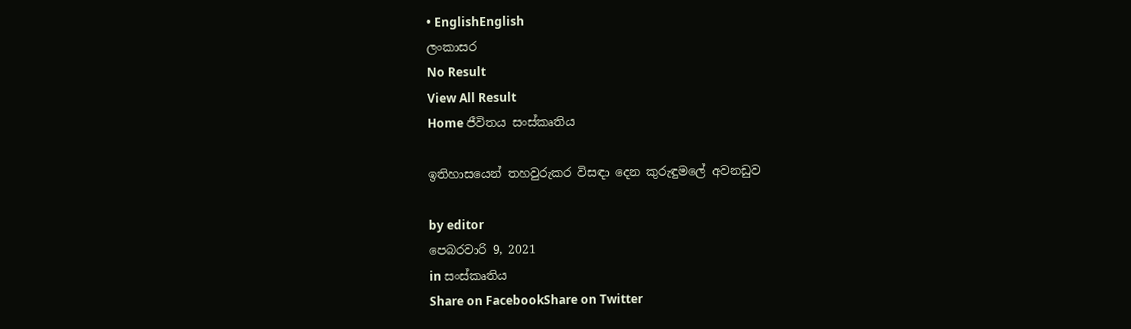• EnglishEnglish
ලංකාසර
No Result
View All Result
Home ජීවිතය සංස්කෘතිය

ඉතිහාසයෙන් තහවුරුකර විසඳා දෙන කුරුඳුමලේ අවනඩුව

by editor
පෙබරවාරි 9, 2021
in සංස්කෘතිය
Share on FacebookShare on Twitter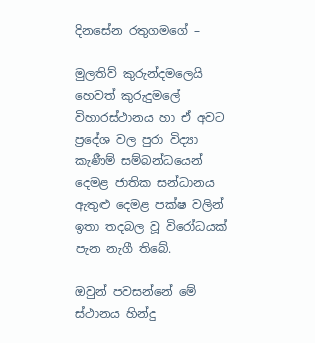දිනසේන රතුගමගේ –

මුලතිව් කුරුන්දමලෙයි හෙවත් කුරුදුමලේ  විහාරස්ථානය හා ඒ අවට ප්‍රදේශ වල පුරා විද්‍යා කැණීම් සම්බන්ධයෙන් දෙමළ ජාතික සන්ධානය ඇතුළු දෙමළ පක්ෂ වලින් ඉතා තදබල වූ විරෝධයක් පැන නැගී තිබේ.

ඔවුන් පවසන්නේ මේ ස්ථානය හින්දු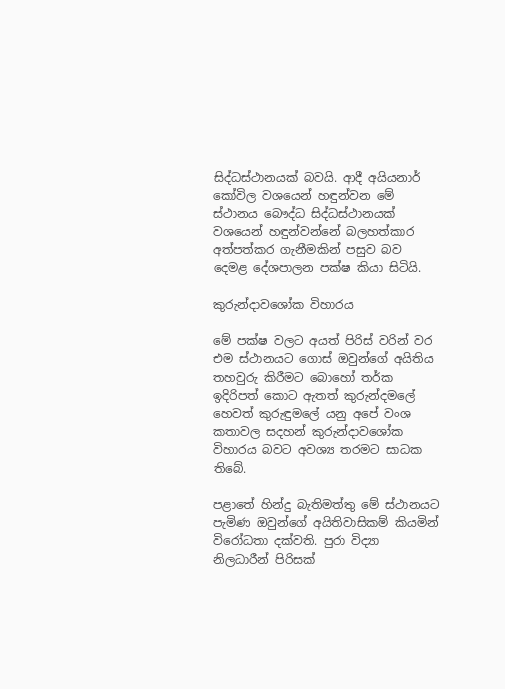සිද්ධස්ථානයක් බවයි. ආදී අයියනාර් කෝවිල වශයෙන් හඳුන්වන මේ ස්ථානය බෞද්ධ සිද්ධස්ථානයක් වශයෙන් හඳුන්වන්නේ බලහත්කාර අත්පත්කර ගැනීමකින් පසුව බව දෙමළ දේශපාලන පක්ෂ කියා සිටියි.

කුරුන්දාවශෝක විහාරය

මේ පක්ෂ වලට අයත් පිරිස් වරින් වර එම ස්ථානයට ගොස් ඔවුන්ගේ අයිතිය තහවුරු කිරීමට බොහෝ තර්ක ඉදිරිපත් කොට ඇතත් කුරුන්දමලේ හෙවත් කුරුඳුමලේ යනු අපේ වංශ කතාවල සදහන් කුරුන්දාවශෝක විහාරය බවට අවශ්‍ය තරමට සාධක තිබේ.

පළාතේ හින්දු බැතිමත්තු මේ ස්ථානයට පැමිණ ඔවුන්ගේ අයිතිවාසිකම් කියමින්  විරෝධතා දක්වති. පුරා විද්‍යා නිලධාරීන් පිරිසක්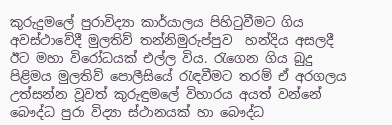කුරුදුමලේ පුරාවිද්‍යා කාර්යාලය පිහිටුවීමට ගිය අවස්ථාවේදී මුලතිව් තන්නිමුරුප්පුව  හන්දිය අසලදී ඊට මහා විරෝධයක් එල්ල විය. රැගෙන ගිය බුදු පිළිමය මුලතිව් පොලීසියේ රැඳවීමට තරම් ඒ අරගලය උත්සන්න වූවත් කුරුඳුමලේ විහාරය අයත් වන්නේ බෞද්ධ පුරා විද්‍යා ස්ථානයක් හා බෞද්ධ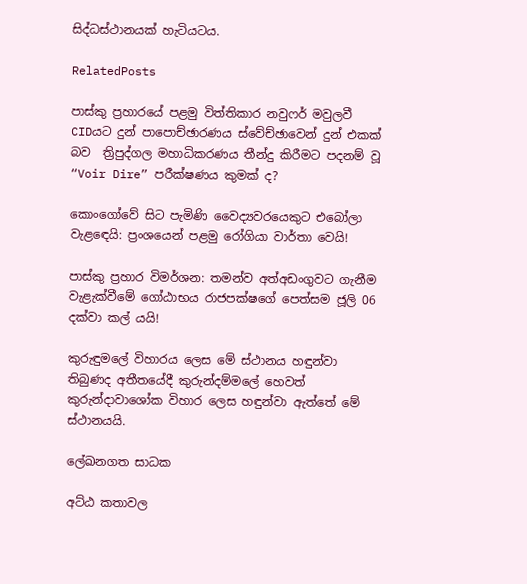සිද්ධස්ථානයක් හැටියටය.

RelatedPosts

පාස්කු ප්‍රහාරයේ පළමු විත්තිකාර නවුෆර් මවුලවී CIDයට දුන් පාපොච්ඡාරණය ස්වේච්ඡාවෙන් දුන් එකක් බව  ත්‍රිපුද්ගල මහාධිකරණය තීන්දු කිරීමට පදනම් වූ “Voir Dire” පරීක්ෂණය කුමක් ද?

කොංගෝවේ සිට පැමිණි වෛද්‍යවරයෙකුට එබෝලා වැළඳෙයි: ප්‍රංශයෙන් පළමු රෝගියා වාර්තා වෙයි!

පාස්කු ප්‍රහාර විමර්ශන: තමන්ව අත්අඩංගුවට ගැනීම වැළැක්වීමේ ගෝඨාභය රාජපක්ෂගේ පෙත්සම ජූලි 06 දක්වා කල් යයි!

කුරුඳුමලේ විහාරය ලෙස මේ ස්ථානය හඳුන්වා තිබුණද අතීතයේදී කුරුන්දම්මලේ හෙවත් කුරුන්දාවාශෝක විහාර ලෙස හඳුන්වා ඇත්තේ මේ ස්ථානයයි.

ලේඛනගත සාධක

අට්ඨ කතාවල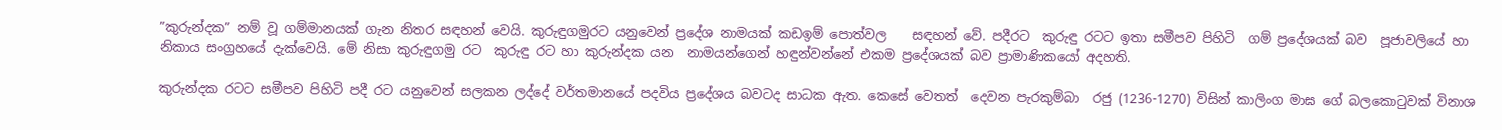”කුරුන්දක” නම් වූ ගම්මානයක් ගැන නිතර සඳහන් වෙයි. කුරුඳුගමුරට යනුවෙන් ප්‍රදේශ නාමයක් කඩඉම් පොත්වල    සඳහන් වේ. පදීරට  කුරුඳු රටට ඉතා සමීපව පිහිටි  ගම් ප්‍රදේශයක් බව  පූජාවලියේ හා නිකාය සංග්‍රහයේ දැක්වෙයි. මේ නිසා කුරුඳුගමු රට  කුරුඳු රට හා කුරුන්දක යන  නාමයන්ගෙන් හඳුන්වන්නේ එකම ප්‍රදේශයක් බව ප්‍රාමාණිකයෝ අදහති.

කුරුන්දක රටට සමීපව පිහිටි පදී රට යනුවෙන් සලකන ලද්දේ වර්තමානයේ පදවිය ප්‍රදේශය බවටද සාධක ඇත. කෙසේ වෙතත්  දෙවන පැරකුම්බා  රජු (1236-1270) විසින් කාලිංග මාඝ ගේ බලකොටුවක් විනාශ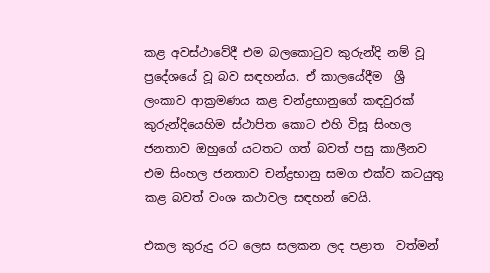කළ අවස්ථාවේදී එම බලකොටුව කුරුන්දි නම් වූ ප්‍රදේශයේ වූ බව සඳහන්ය. ඒ කාලයේදීම  ශ්‍රී ලංකාව ආක්‍රමණය කළ චන්ද්‍රභානුගේ කඳවුරක්  කුරුන්දියෙහිම ස්ථාපිත කොට එහි විසූ සිංහල ජනතාව ඔහුගේ යටතට ගත් බවත් පසු කාලීනව එම සිංහල ජනතාව චන්ද්‍රභානු සමග එක්ව කටයුතු කළ බවත් වංශ කථාවල සඳහන් වෙයි.

එකල කුරුදු රට ලෙස සලකන ලද පළාත  වත්මන්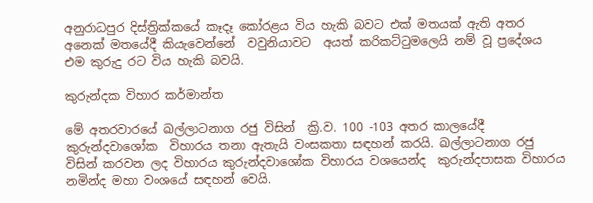අනුරාධපුර දිස්ත්‍රික්කයේ කෑදෑ කෝරළය විය හැකි බවට එක් මතයක් ඇති අතර අනෙක් මතයේදී කියැවෙන්නේ  වවුනියාවට  අයත් කරිකට්ටුමලෙයි නම් වූ ප්‍රදේශය එම කුරුදු රට විය හැකි බවයි.

කුරුන්දක විහාර කර්මාන්ත

මේ අතරවාරයේ ඛල්ලාටනාග රජු විසින්  ක්‍රි.ව. 100 -103 අතර කාලයේදී කුරුන්දවාශෝක  විහාරය තනා ඇතැයි වංසකතා සඳහන් කරයි. ඛල්ලාටනාග රජු විසින් කරවන ලද විහාරය කුරුන්දවාශෝක විහාරය වශයෙන්ද  කුරුන්දපාසක විහාරය  නමින්ද මහා වංශයේ සඳහන් වෙයි.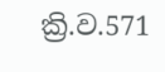ක්‍රි.ව.571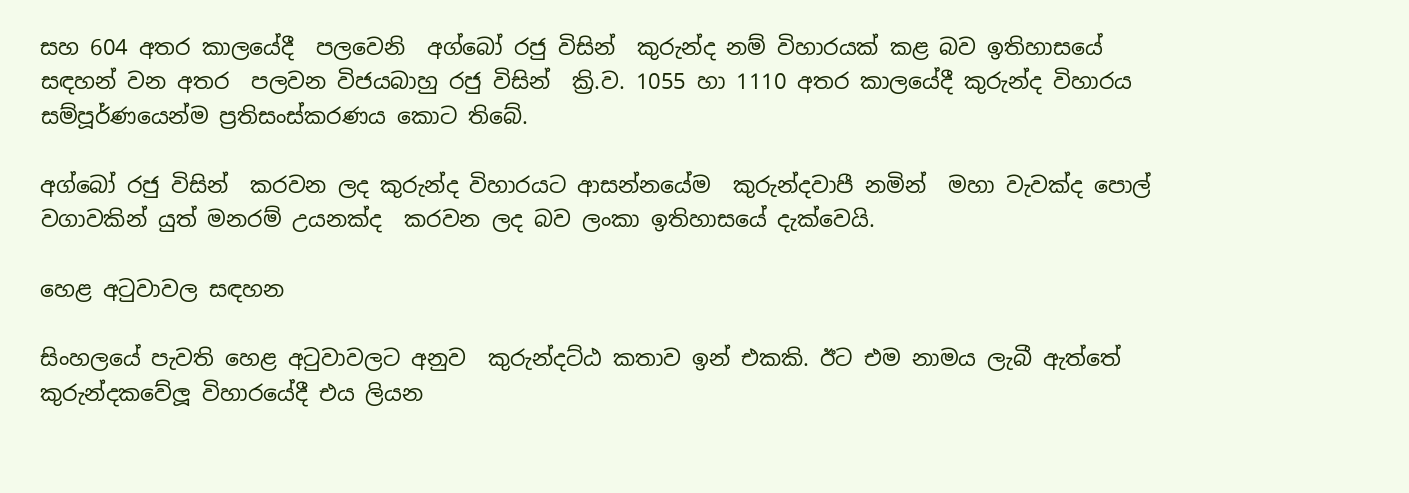සහ 604 අතර කාලයේදී  පලවෙනි  අග්බෝ රජු විසින්  කුරුන්ද නම් විහාරයක් කළ බව ඉතිහාසයේ සඳහන් වන අතර  පලවන විජයබාහු රජු විසින්  ක්‍රි.ව. 1055 හා 1110 අතර කාලයේදී කුරුන්ද විහාරය  සම්පූර්ණයෙන්ම ප්‍රතිසංස්කරණය කොට තිබේ.

අග්බෝ රජු විසින්  කරවන ලද කුරුන්ද විහාරයට ආසන්නයේම  කුරුන්දවාපී නමින්  මහා වැවක්ද පොල් වගාවකින් යුත් මනරම් උයනක්ද  කරවන ලද බව ලංකා ඉතිහාසයේ දැක්වෙයි.

හෙළ අටුවාවල සඳහන

සිංහලයේ පැවති හෙළ අටුවාවලට අනුව  කුරුන්දට්ඨ කතාව ඉන් එකකි. ඊට එම නාමය ලැබී ඇත්තේ  කුරුන්දකවේලූ විහාරයේදී එය ලියන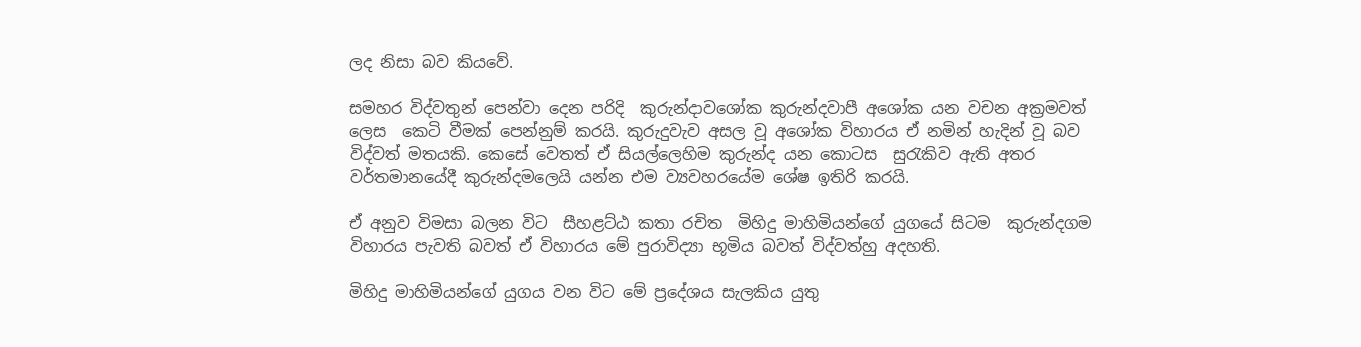ලද නිසා බව කියවේ.

සමහර විද්වතුන් පෙන්වා දෙන පරිදි  කුරුන්දාවශෝක කුරුන්දවාපී අශෝක යන වචන අක්‍රමවත් ලෙස  කෙටි වීමක් පෙන්නුම් කරයි. කුරුදුවැව අසල වූ අශෝක විහාරය ඒ නමින් හැදින් වූ බව විද්වත් මතයකි. කෙසේ වෙතත් ඒ සියල්ලෙහිම කුරුන්ද යන කොටස  සුරැකිව ඇති අතර  වර්තමානයේදී කුරුන්දමලෙයි යන්න එම ව්‍යවහරයේම ශේෂ ඉතිරි කරයි.

ඒ අනුව විමසා බලන විට  සීහළට්ඨ කතා රචිත  මිහිදු මාහිමියන්ගේ යුගයේ සිටම  කුරුන්දගම විහාරය පැවති බවත් ඒ විහාරය මේ පුරාවිද්‍යා භූමිය බවත් විද්වත්හු අදහති.

මිහිදු මාහිමියන්ගේ යුගය වන විට මේ ප්‍රදේශය සැලකිය යුතු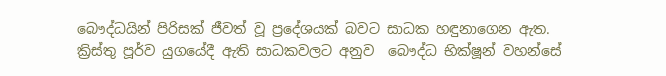බෞද්ධයින් පිරිසක් ජීවත් වූ ප්‍රදේශයක් බවට සාධක හඳුනාගෙන ඇත. ක්‍රිස්තු පූර්ව යුගයේදී ඇති සාධකවලට අනුව  බෞද්ධ භික්ෂූන් වහන්සේ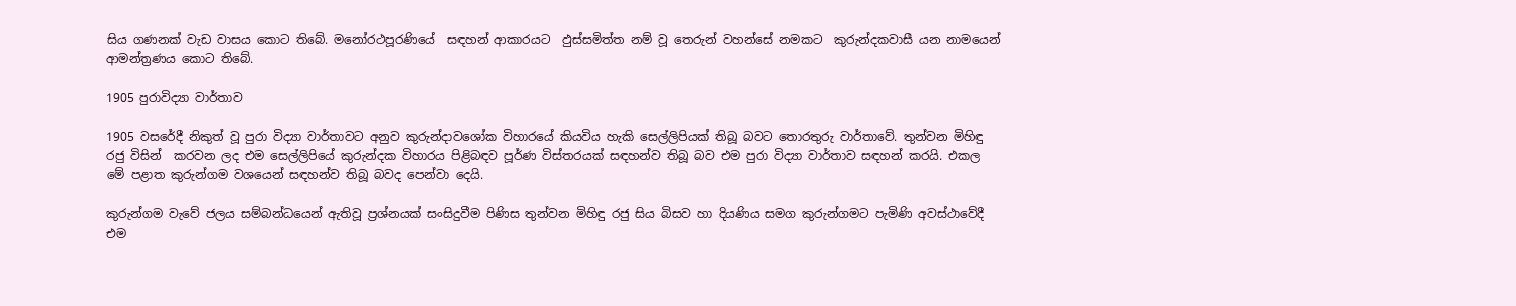සිය ගණනක් වැඩ වාසය කොට තිබේ. මනෝරථපූරණියේ  සඳහන් ආකාරයට  ඵුස්සමිත්ත නම් වූ තෙරුන් වහන්සේ නමකට  කුරුන්දකවාසී යන නාමයෙන් ආමන්ත්‍රණය කොට තිබේ.

1905 පුරාවිද්‍යා වාර්තාව

1905 වසරේදී නිකුත් වූ පුරා විද්‍යා වාර්තාවට අනුව කුරුන්දාවශෝක විහාරයේ කියවිය හැකි සෙල්ලිපියක් තිබූ බවට තොරතුරු වාර්තාවේ. තුන්වන මිහිඳු රජු විසින්  කරවන ලද එම සෙල්ලිපියේ කුරුන්දක විහාරය පිළිබඳව පූර්ණ විස්තරයක් සඳහන්ව තිබූ බව එම පුරා විද්‍යා වාර්තාව සඳහන් කරයි. එකල මේ පළාත කුරුන්ගම වශයෙන් සඳහන්ව තිබූ බවද පෙන්වා දෙයි.

කුරුන්ගම වැවේ ජලය සම්බන්ධයෙන් ඇතිවූ ප්‍රශ්නයක් සංසිදුවීම පිණිස තුන්වන මිහිඳු රජු සිය බිසව හා දියණිය සමග කුරුන්ගමට පැමිණි අවස්ථාවේදී එම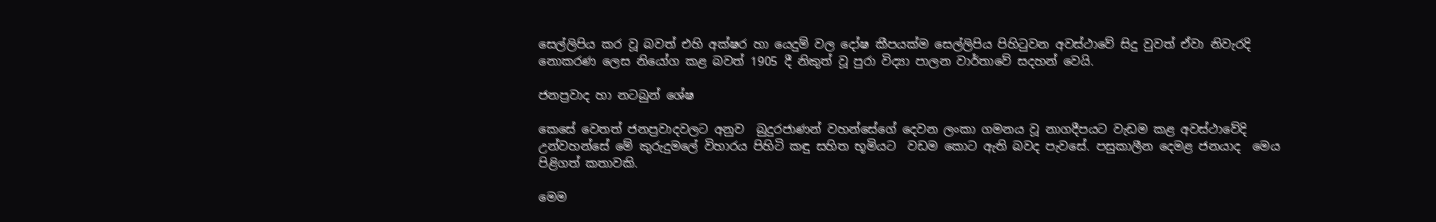සෙල්ලිපිය කර වූ බවත් එහි අක්ෂර හා යෙදුම් වල දෝෂ කීපයක්ම සෙල්ලිපිය පිහිටුවන අවස්ථාවේ සිදු වුවත් ඒවා නිවැරදි නොකරණ ලෙස නියෝග කළ බවත් 1905 දී නිකුත් වූ පුරා විද්‍යා පාලන වාර්තාවේ සදහන් වෙයි.

ජනප්‍රවාද හා නටබුන් ශේෂ

කෙසේ වෙතත් ජනප්‍රවාදවලට අනුව  බුදුරජාණන් වහන්සේගේ දෙවන ලංකා ගමනය වූ නාගදීපයට වැඩම කළ අවස්ථාවේදි උන්වහන්සේ මේ කුරුදුමලේ විහාරය පිහිටි කඳු සහිත භූමියට  වඩම කොට ඇති බවද පැවසේ. පසුකාලීන දෙමළ ජනයාද  මෙය පිළිගත් කතාවකි.

මෙම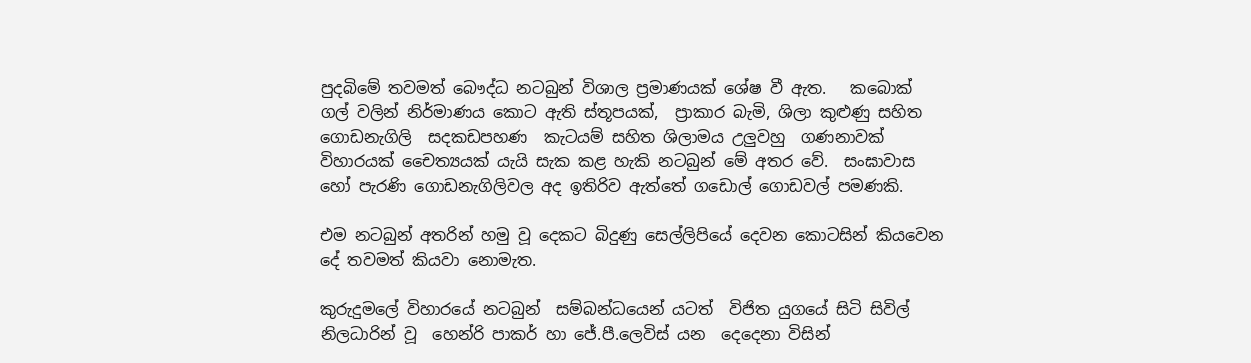පුදබිමේ තවමත් බෞද්ධ නටබුන් විශාල ප්‍රමාණයක් ශේෂ වී ඇත.   කබොක් ගල් වලින් නිර්මාණය කොට ඇති ස්තූපයක්,  ප්‍රාකාර බැමි, ශිලා කුළුණු සහිත ගොඩනැගිලි  සදකඩපහණ  කැටයම් සහිත ශිලාමය උලුවහු  ගණනාවක් විහාරයක් චෛත්‍යයක් යැයි සැක කළ හැකි නටබුන් මේ අතර වේ.  සංඝාවාස හෝ පැරණි ගොඩනැගිලිවල අද ඉතිරිව ඇත්තේ ගඩොල් ගොඩවල් පමණකි.

එම නටබුන් අතරින් හමු වූ දෙකට බිදුණු සෙල්ලිපියේ දෙවන කොටසින් කියවෙන දේ තවමත් කියවා නොමැත.

කුරුදුමලේ විහාරයේ නටබුන්  සම්බන්ධයෙන් යටත්  විජිත යුගයේ සිටි සිවිල් නිලධාරින් වූ  හෙන්රි පාකර් හා ජේ.පී.ලෙවිස් යන  දෙදෙනා විසින්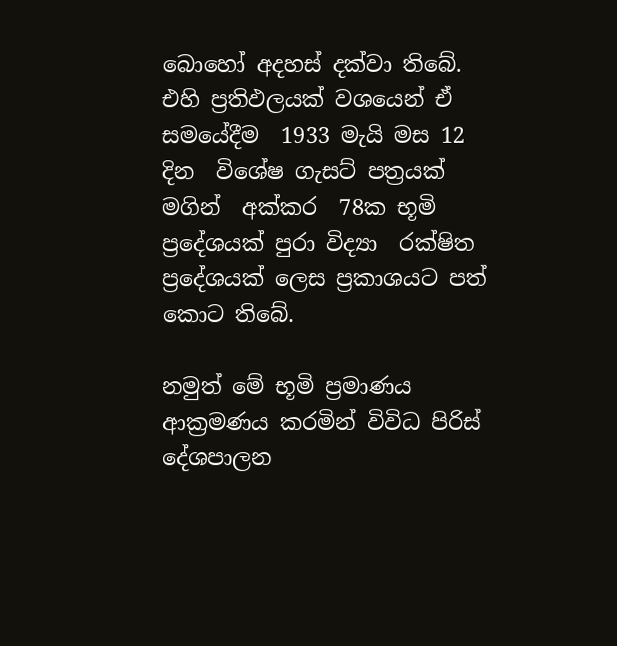බොහෝ අදහස් දක්වා තිබේ. එහි ප්‍රතිඵලයක් වශයෙන් ඒ සමයේදීම  1933 මැයි මස 12 දින  විශේෂ ගැසට් පත්‍රයක් මගින්  අක්කර  78ක භූමි ප්‍රදේශයක් පුරා විද්‍යා  රක්ෂිත ප්‍රදේශයක් ලෙස ප්‍රකාශයට පත් කොට තිබේ.

නමුත් මේ භූමි ප්‍රමාණය ආක්‍රමණය කරමින් විවිධ පිරිස් දේශපාලන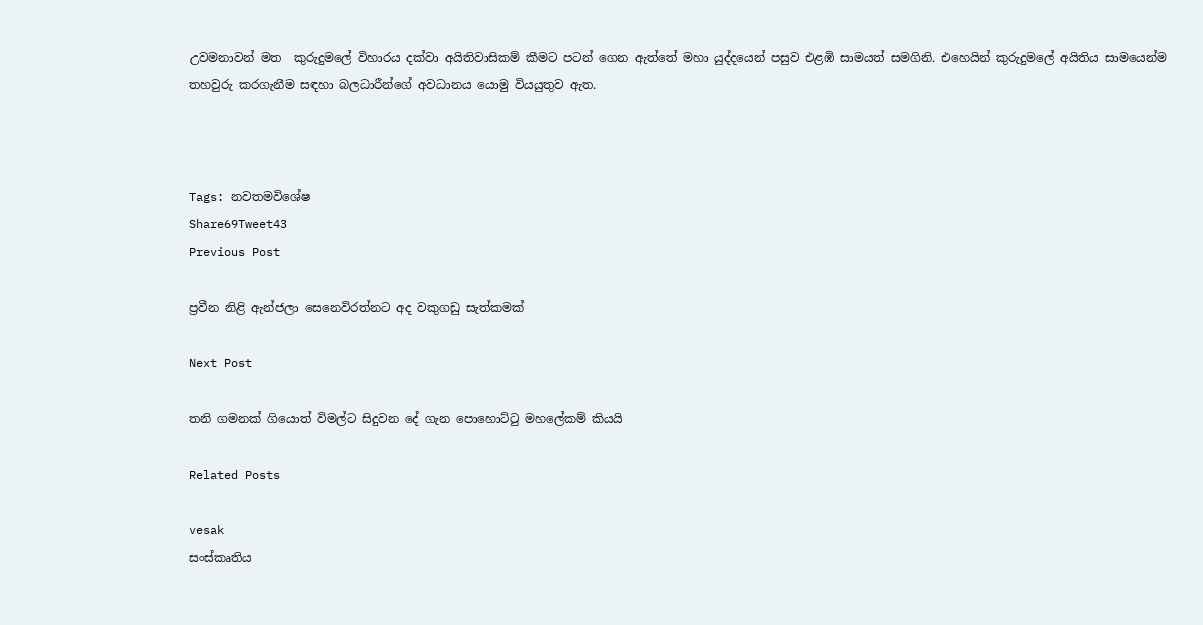උවමනාවන් මත  කුරුදුමලේ විහාරය දක්වා අයිතිවාසිකම් කීමට පටන් ගෙන ඇත්තේ මහා යුද්දයෙන් පසුව එළඹි සාමයත් සමගිනි. එහෙයින් කුරුදුමලේ අයිතිය සාමයෙන්ම තහවුරු කරගැනීම සඳහා බලධාරීන්ගේ අවධානය යොමු වියයුතුව ඇත.



Tags: නවතමවිශේෂ
Share69Tweet43
Previous Post

ප්‍රවීන නිළි ඇන්ජලා සෙනෙවිරත්නට අද වකුගඩු සැත්කමක්

Next Post

තනි ගමනක් ගියොත් විමල්ට සිදුවන දේ ගැන පොහොට්ටු මහලේකම් කියයි

Related Posts

vesak
සංස්කෘතිය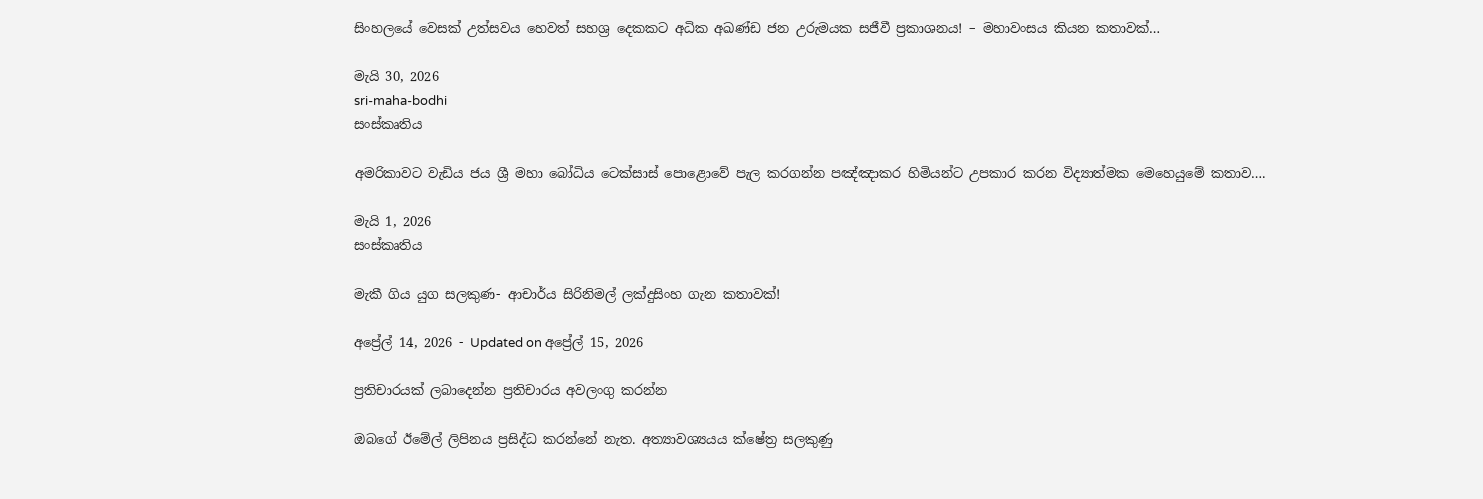සිංහලයේ වෙසක් උත්සවය හෙවත් සහශ්‍ර දෙකකට අධික අඛණ්ඩ ජන උරුමයක සජීවී ප්‍රකාශනය! – මහාවංසය කියන කතාවක්…

මැයි 30, 2026
sri-maha-bodhi
සංස්කෘතිය

අමරිකාවට වැඩිය ජය ශ්‍රී මහා බෝධිය ටෙක්සාස් පොළොවේ පැල කරගන්න පඤ්ඤාකර හිමියන්ට උපකාර කරන විද්‍යාත්මක මෙහෙයුමේ කතාව….

මැයි 1, 2026
සංස්කෘතිය

මැකී ගිය යුග සලකුණ- ආචාර්ය සිරිනිමල් ලක්දුසිංහ ගැන කතාවක්!

අප්‍රේල් 14, 2026 - Updated on අප්‍රේල් 15, 2026

ප්‍රතිචාරයක් ලබාදෙන්න ප්‍රතිචාරය අවලංගු කරන්න

ඔබගේ ඊමේල් ලිපිනය ප්‍රසිද්ධ කරන්නේ නැත. අත්‍යාවශ්‍යයය ක්ෂේත්‍ර සලකුණු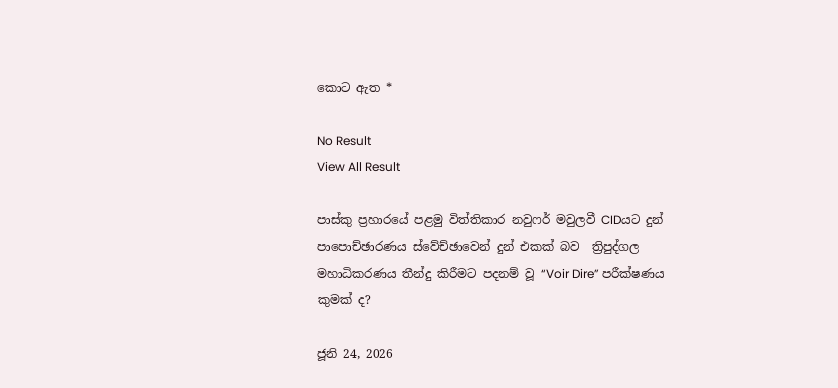කොට ඇත *

No Result
View All Result

පාස්කු ප්‍රහාරයේ පළමු විත්තිකාර නවුෆර් මවුලවී CIDයට දුන් පාපොච්ඡාරණය ස්වේච්ඡාවෙන් දුන් එකක් බව  ත්‍රිපුද්ගල මහාධිකරණය තීන්දු කිරීමට පදනම් වූ “Voir Dire” පරීක්ෂණය කුමක් ද?

ජූනි 24, 2026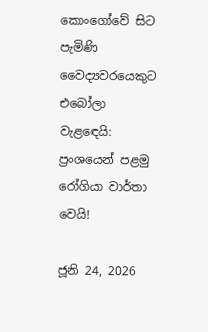කොංගෝවේ සිට පැමිණි වෛද්‍යවරයෙකුට එබෝලා වැළඳෙයි: ප්‍රංශයෙන් පළමු රෝගියා වාර්තා වෙයි!

ජූනි 24, 2026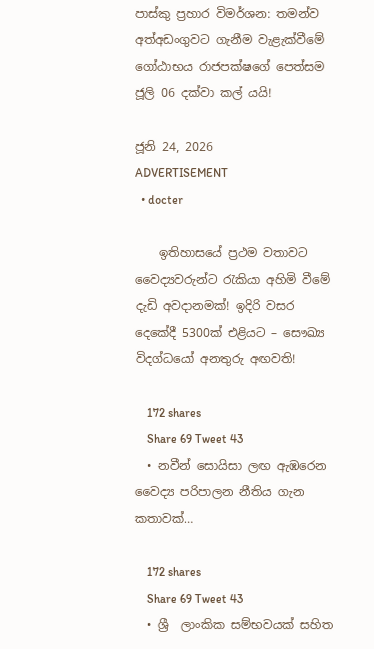පාස්කු ප්‍රහාර විමර්ශන: තමන්ව අත්අඩංගුවට ගැනීම වැළැක්වීමේ ගෝඨාභය රාජපක්ෂගේ පෙත්සම ජූලි 06 දක්වා කල් යයි!

ජූනි 24, 2026
ADVERTISEMENT
  • docter

    ඉතිහාසයේ ප්‍රථම වතාවට වෛද්‍යවරුන්ට රැකියා අහිමි වීමේ දැඩි අවදානමක්! ඉදිරි වසර දෙකේදී 5300ක් එළියට – සෞඛ්‍ය විදග්ධයෝ අනතුරු අඟවති!

    172 shares
    Share 69 Tweet 43
  • නවීන් සොයිසා ලඟ ඇඹරෙන වෛද්‍ය පරිපාලන නීතිය ගැන කතාවක්…

    172 shares
    Share 69 Tweet 43
  • ශ්‍රී  ලාංකික සම්භවයක් සහිත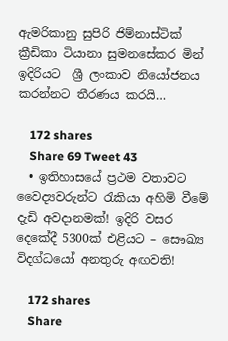ඇමරිකානු සුපිරි ජිම්නාස්ටික් ක්‍රීඩිකා ටියානා සුමනසේකර මින් ඉදිරියට  ශ්‍රී ලංකාව නියෝජනය කරන්නට තීරණය කරයි…

    172 shares
    Share 69 Tweet 43
  • ඉතිහාසයේ ප්‍රථම වතාවට වෛද්‍යවරුන්ට රැකියා අහිමි වීමේ දැඩි අවදානමක්! ඉදිරි වසර දෙකේදී 5300ක් එළියට – සෞඛ්‍ය විදග්ධයෝ අනතුරු අඟවති!

    172 shares
    Share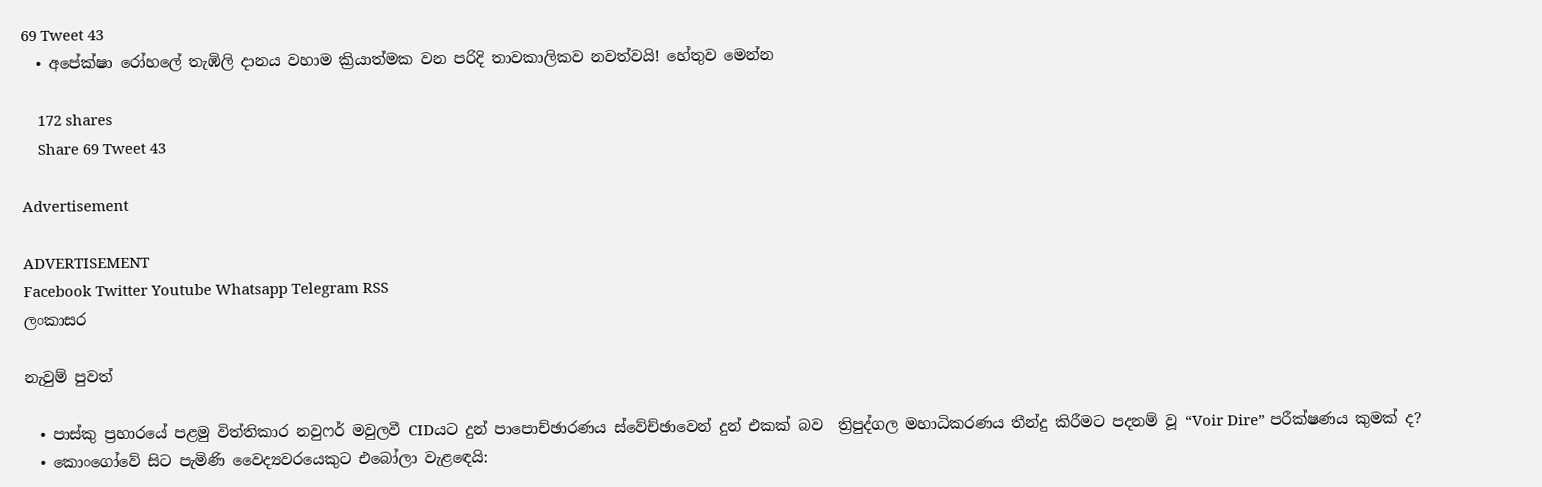69 Tweet 43
  • අපේක්ෂා රෝහලේ තැඹිලි දානය වහාම ක්‍රියාත්මක වන පරිදි තාවකාලිකව නවත්වයි! හේතුව මෙන්න

    172 shares
    Share 69 Tweet 43

Advertisement

ADVERTISEMENT
Facebook Twitter Youtube Whatsapp Telegram RSS
ලංකාසර

නැවුම් පුවත්

  • පාස්කු ප්‍රහාරයේ පළමු විත්තිකාර නවුෆර් මවුලවී CIDයට දුන් පාපොච්ඡාරණය ස්වේච්ඡාවෙන් දුන් එකක් බව  ත්‍රිපුද්ගල මහාධිකරණය තීන්දු කිරීමට පදනම් වූ “Voir Dire” පරීක්ෂණය කුමක් ද?
  • කොංගෝවේ සිට පැමිණි වෛද්‍යවරයෙකුට එබෝලා වැළඳෙයි: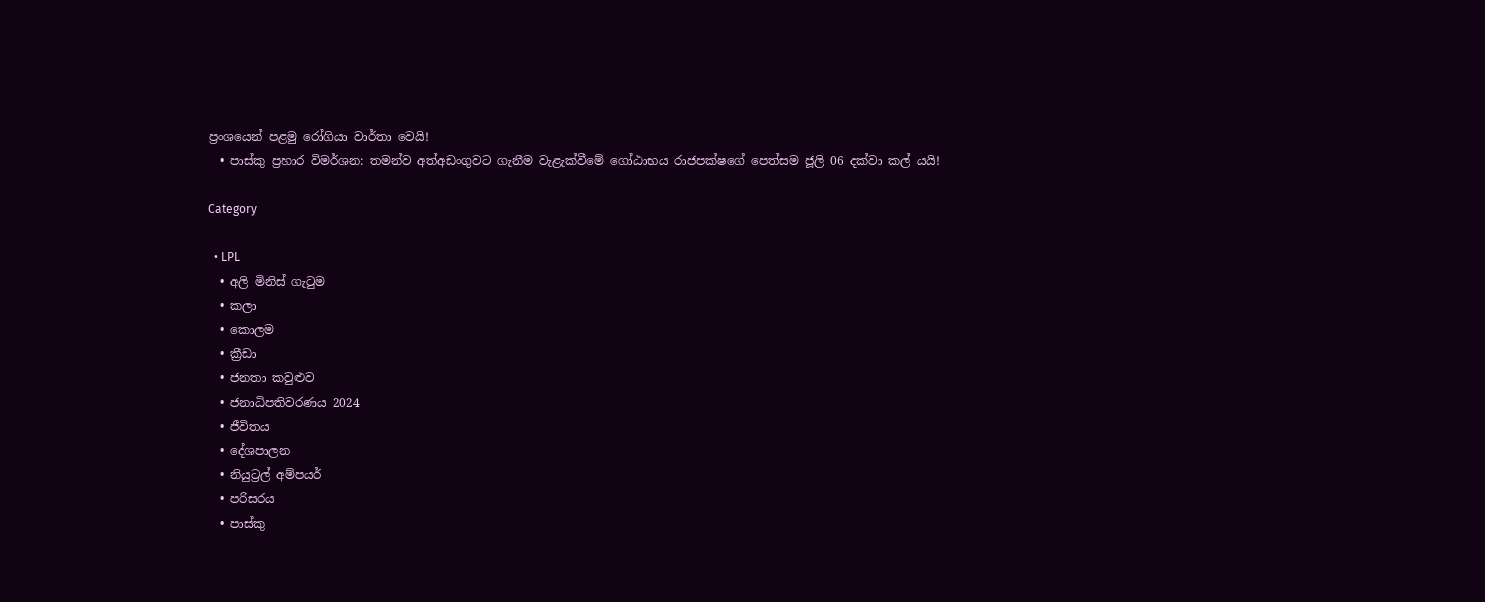ප්‍රංශයෙන් පළමු රෝගියා වාර්තා වෙයි!
  • පාස්කු ප්‍රහාර විමර්ශන: තමන්ව අත්අඩංගුවට ගැනීම වැළැක්වීමේ ගෝඨාභය රාජපක්ෂගේ පෙත්සම ජූලි 06 දක්වා කල් යයි!

Category

  • LPL
  • අලි මිනිස් ගැටුම
  • කලා
  • කොලම
  • ක්‍රීඩා
  • ජනතා කවුළුව
  • ජනාධිපතිවරණය 2024
  • ජීවිතය
  • දේශපාලන
  • නියුට්‍රල් අම්පයර්
  • පරිසරය
  • පාස්කු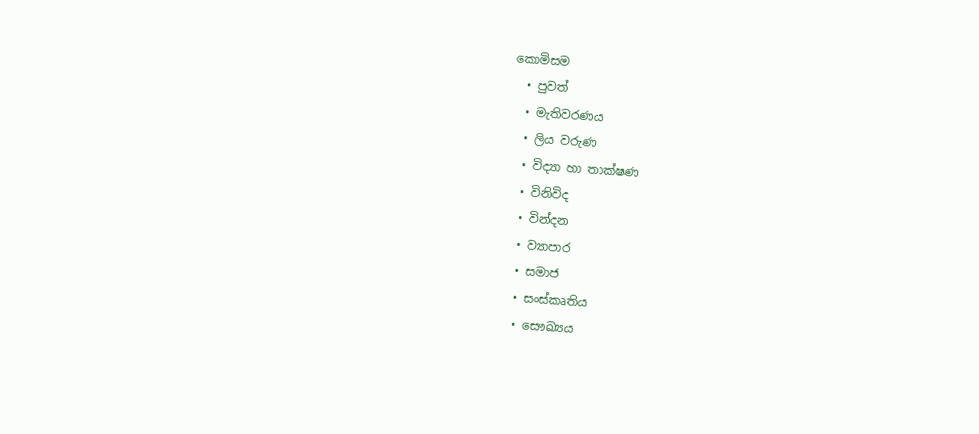කොමිසම
  • පුවත්
  • මැතිවරණය
  • ලිය වරුණ
  • විද්‍යා හා තාක්ෂණ
  • විනිවිද
  • වින්දන
  • ව්‍යාපාර
  • සමාජ
  • සංස්කෘතිය
  • සෞඛ්‍යය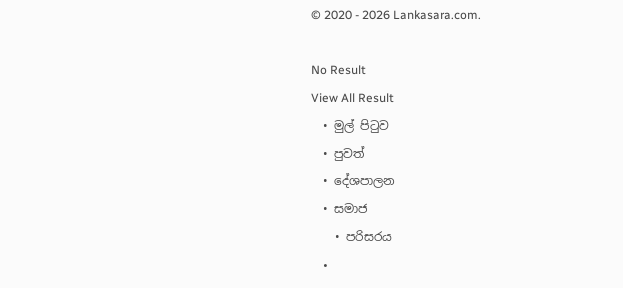© 2020 - 2026 Lankasara.com.

No Result
View All Result
  • මුල් පිටුව
  • පුවත්
  • දේශපාලන
  • සමාජ
    • පරිසරය
    •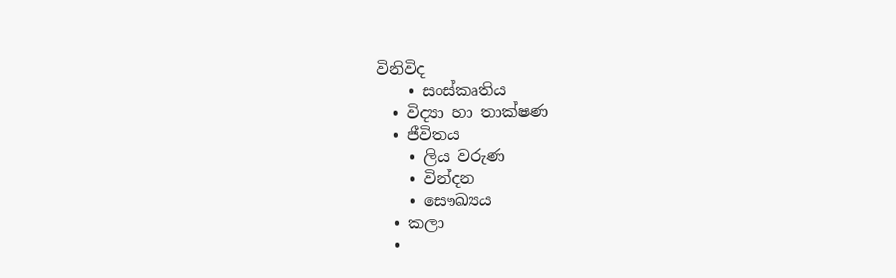විනිවිද
    • සංස්කෘතිය
  • විද්‍යා හා තාක්ෂණ
  • ජීවිතය
    • ලිය වරුණ
    • වින්දන
    • සෞඛ්‍යය
  • කලා
  •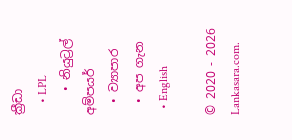ක්‍රීඩා
    • LPL
    • නියුට්‍රල් අම්පයර්
  • ව්‍යාපාර
  • අප ගැන
  • English

© 2020 - 2026 Lankasara.com.